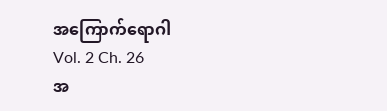အကြောက်ရောဂါ
Vol. 2 Ch. 26
အ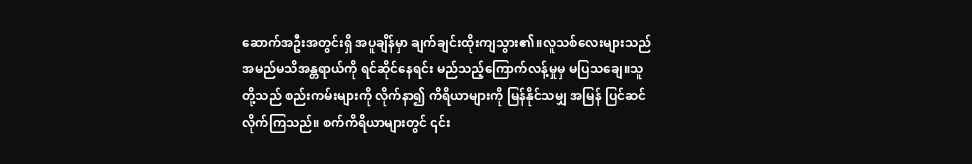ဆောက်အဦးအတွင်းရှိ အပူချိန်မှာ ချက်ချင်းထိုးကျသွား၏။လူသစ်လေးများသည် အမည်မသိအန္တရာယ်ကို ရင်ဆိုင်နေရင်း မည်သည့်ကြောက်လန့်မှုမှ မပြသချေ။သူတို့သည် စည်းကမ်းများကို လိုက်နာ၍ ကိရိယာများကို မြန်နိုင်သမျှ အမြန် ပြင်ဆင်လိုက်ကြသည်။ စက်ကိရိယာများတွင် ၎င်း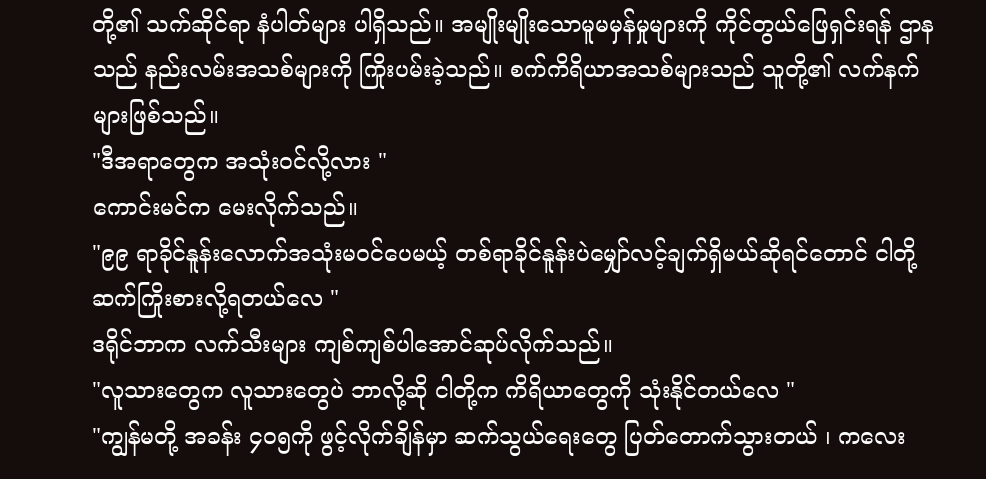တို့၏ သက်ဆိုင်ရာ နံပါတ်များ ပါရှိသည်။ အမျိုးမျိုးသောမူမမှန်မှုများကို ကိုင်တွယ်ဖြေရှင်းရန် ဌာနသည် နည်းလမ်းအသစ်များကို ကြိုးပမ်းခဲ့သည်။ စက်ကိရိယာအသစ်များသည် သူတို့၏ လက်နက်များဖြစ်သည်။
"ဒီအရာတွေက အသုံးဝင်လို့လား "
ကောင်းမင်က မေးလိုက်သည်။
"၉၉ ရာခိုင်နူန်းလောက်အသုံးမဝင်ပေမယ့် တစ်ရာခိုင်နူန်းပဲမျှော်လင့်ချက်ရှိမယ်ဆိုရင်တောင် ငါတို့ဆက်ကြိုးစားလို့ရတယ်လေ "
ဒရိုင်ဘာက လက်သီးများ ကျစ်ကျစ်ပါအောင်ဆုပ်လိုက်သည်။
"လူသားတွေက လူသားတွေပဲ ဘာလို့ဆို ငါတို့က ကိရိယာတွေကို သုံးနိုင်တယ်လေ "
"ကျွန်မတို့ အခန်း ၄၀၅ကို ဖွင့်လိုက်ချိန်မှာ ဆက်သွယ်ရေးတွေ ပြတ်တောက်သွားတယ် ၊ ကလေး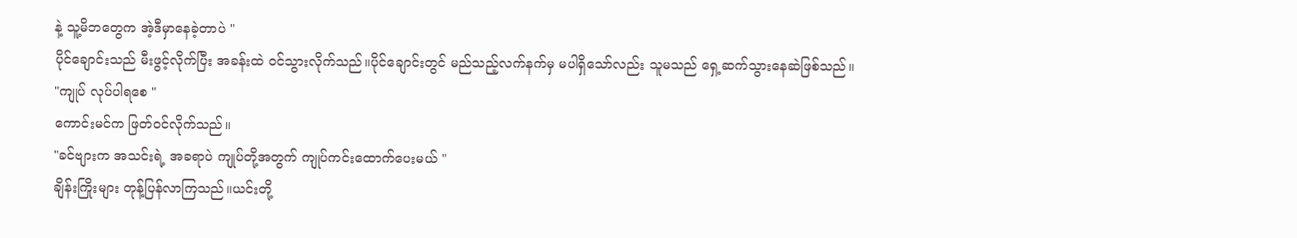နဲ့ သူ့မိဘတွေက အဲ့ဒီမှာနေခဲ့တာပဲ "
ပိုင်ချောင်းသည် မီးဖွင့်လိုက်ပြီး အခန်းထဲ ဝင်သွားလိုက်သည်။ပိုင်ချောင်းတွင် မည်သည့်လက်နက်မှ မပါရှိသော်လည်း သူမသည် ရှေ့ဆက်သွားနေဆဲဖြစ်သည်။
"ကျုပ် လုပ်ပါရစေ "
ကောင်းမင်က ဖြတ်ဝင်လိုက်သည်။
"ခင်ဗျားက အသင်းရဲ့ အခရာပဲ ကျုပ်တို့အတွက် ကျုပ်ကင်းထောက်ပေးမယ် "
ချိန်းကြိုးများ တုန့်ပြန်လာကြသည်။ယင်းတို့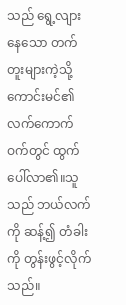သည် ရွေ့လျားနေသော တက်တူးများကဲ့သို့ ကောင်းမင်၏ လက်ကောက်ဝက်တွင် ထွက်ပေါ်လာ၏။သူသည် ဘယ်လက်ကို ဆန့်၍ တံခါးကို တွန်းဖွင့်လိုက်သည်။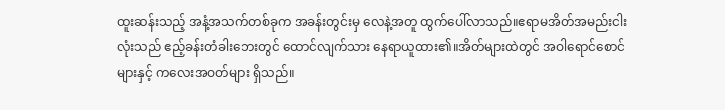ထူးဆန်းသည့် အနံ့အသက်တစ်ခုက အခန်းတွင်းမှ လေနဲ့အတူ ထွက်ပေါ်လာသည်။ဧရာမအိတ်အမည်းငါးလုံးသည် ဧည့်ခန်းတံခါးဘေးတွင် ထောင်လျက်သား နေရာယူထား၏။အိတ်များထဲတွင် အဝါရောင်စောင်များနှင့် ကလေးအဝတ်များ ရှိသည်။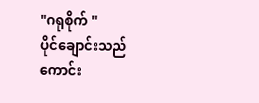"ဂရုစိုက် "
ပိုင်ချောင်းသည် ကောင်း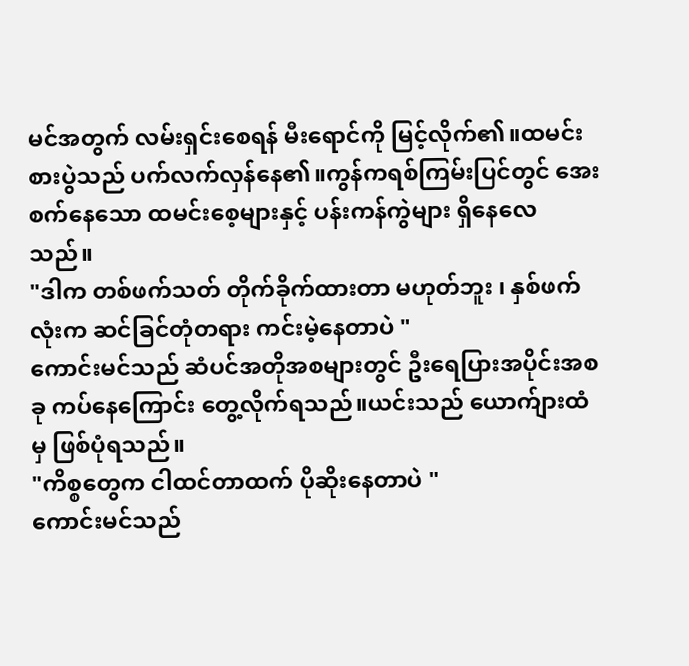မင်အတွက် လမ်းရှင်းစေရန် မီးရောင်ကို မြင့်လိုက်၏။ထမင်းစားပွဲသည် ပက်လက်လှန်နေ၏။ကွန်ကရစ်ကြမ်းပြင်တွင် အေးစက်နေသော ထမင်းစေ့များနှင့် ပန်းကန်ကွဲများ ရှိနေလေသည်။
"ဒါက တစ်ဖက်သတ် တိုက်ခိုက်ထားတာ မဟုတ်ဘူး ၊ နှစ်ဖက်လုံးက ဆင်ခြင်တုံတရား ကင်းမဲ့နေတာပဲ "
ကောင်းမင်သည် ဆံပင်အတိုအစများတွင် ဦးရေပြားအပိုင်းအစခု ကပ်နေကြောင်း တွေ့လိုက်ရသည်။ယင်းသည် ယောက်ျားထံမှ ဖြစ်ပုံရသည်။
"ကိစ္စတွေက ငါထင်တာထက် ပိုဆိုးနေတာပဲ "
ကောင်းမင်သည်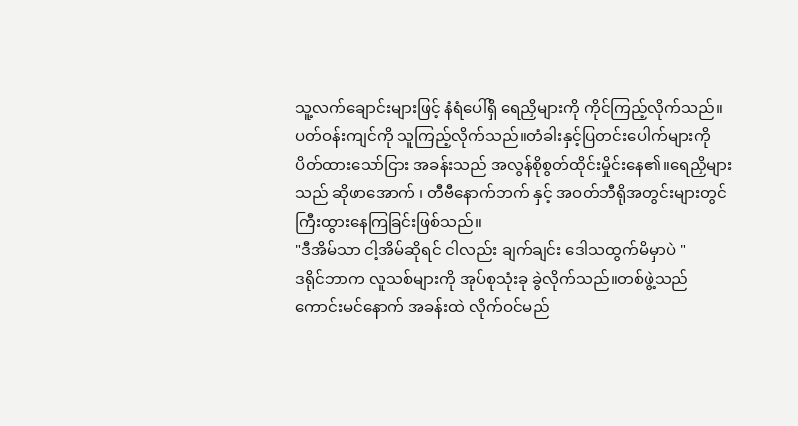သူ့လက်ချောင်းများဖြင့် နံရံပေါ်ရှိ ရေညှိများကို ကိုင်ကြည့်လိုက်သည်။ပတ်ဝန်းကျင်ကို သူကြည့်လိုက်သည်။တံခါးနှင့်ပြတင်းပေါက်များကို ပိတ်ထားသော်ငြား အခန်းသည် အလွန်စိုစွတ်ထိုင်းမှိုင်းနေ၏။ရေညှိများသည် ဆိုဖာအောက် ၊ တီဗီနောက်ဘက် နှင့် အဝတ်ဘီရိုအတွင်းများတွင် ကြီးထွားနေကြခြင်းဖြစ်သည်။
"ဒီအိမ်သာ ငါ့အိမ်ဆိုရင် ငါလည်း ချက်ချင်း ဒေါသထွက်မိမှာပဲ "
ဒရိုင်ဘာက လူသစ်များကို အုပ်စုသုံးခု ခွဲလိုက်သည်။တစ်ဖွဲ့သည် ကောင်းမင်နောက် အခန်းထဲ လိုက်ဝင်မည်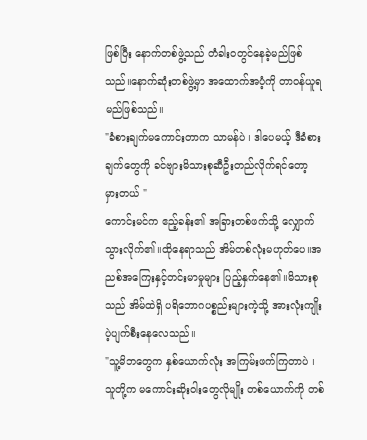ဖြစ်ပြီး နောက်တစ်ဖွဲ့သည် တံခါးဝတွင်နေခဲ့မည်ဖြစ်သည်။နောက်ဆုံးတစ်ဖွဲ့မှာ အထောက်အပံ့ကို တာဝန်ယူရမည်ဖြစ်သည်။
"ခံစားချက်မကောင်းတာက သာမန်ပဲ ၊ ဒါပေမယ့် ဒီခံစားချက်တွေကို ခင်ဗျားမိသားစုဆီဦးတည်လိုက်ရင်တော့ မှားတယ် "
ကောင်းမင်က ဧည့်ခန်း၏ အခြားတစ်ဖက်သို့ လျှောက်သွားလိုက်၏။ထိုနေရာသည် အိမ်တစ်လုံးမဟုတ်ပေ။အညစ်အကြေးနှင့်တင်းမာမှုများ ပြည့်နှက်နေ၏။မိသားစုသည် အိမ်ထဲရှိ ပရိဘောဂပစ္စည်းများကဲ့သို့ အားလုံးကျိုးပဲ့ပျက်စီးနေလေသည်။
"သူ့မိဘတွေက နှစ်ယောက်လုံး အကြမ်းဖက်ကြတာပဲ ၊ သူတို့က မကောင်းဆိုးဝါးတွေလိုမျိုး တစ်ယောက်ကို တစ်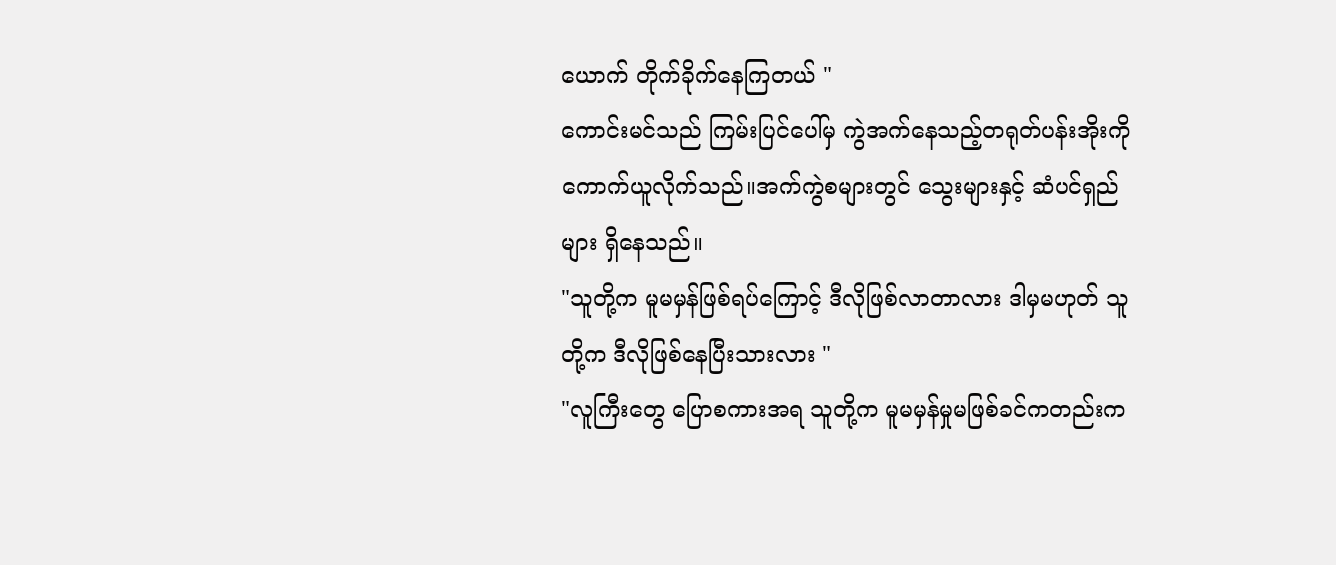ယောက် တိုက်ခိုက်နေကြတယ် "
ကောင်းမင်သည် ကြမ်းပြင်ပေါ်မှ ကွဲအက်နေသည့်တရုတ်ပန်းအိုးကို ကောက်ယူလိုက်သည်။အက်ကွဲစများတွင် သွေးများနှင့် ဆံပင်ရှည်များ ရှိနေသည်။
"သူတို့က မူမမှန်ဖြစ်ရပ်ကြောင့် ဒီလိုဖြစ်လာတာလား ဒါမှမဟုတ် သူတို့က ဒီလိုဖြစ်နေပြီးသားလား "
"လူကြီးတွေ ပြောစကားအရ သူတို့က မူမမှန်မှုမဖြစ်ခင်ကတည်းက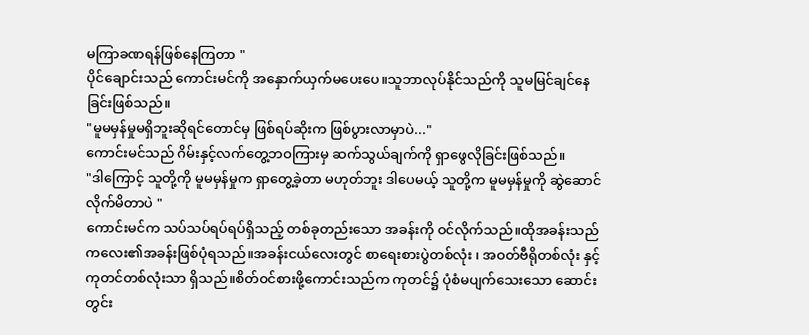မကြာခဏရန်ဖြစ်နေကြတာ "
ပိုင်ချောင်းသည် ကောင်းမင်ကို အနှောက်ယှက်မပေးပေ။သူဘာလုပ်နိုင်သည်ကို သူမမြင်ချင်နေခြင်းဖြစ်သည်။
"မူမမှန်မှုမရှိဘူးဆိုရင်တောင်မှ ဖြစ်ရပ်ဆိုးက ဖြစ်ပွားလာမှာပဲ..."
ကောင်းမင်သည် ဂိမ်းနှင့်လက်တွေ့ဘဝကြားမှ ဆက်သွယ်ချက်ကို ရှာဖွေလိုခြင်းဖြစ်သည်။
"ဒါကြောင့် သူတို့ကို မူမမှန်မှုက ရှာတွေ့ခဲ့တာ မဟုတ်ဘူး ဒါပေမယ့် သူတို့က မူမမှန်မှုကို ဆွဲဆောင်လိုက်မိတာပဲ "
ကောင်းမင်က သပ်သပ်ရပ်ရပ်ရှိသည့် တစ်ခုတည်းသော အခန်းကို ဝင်လိုက်သည်။ထိုအခန်းသည် ကလေး၏အခန်းဖြစ်ပုံရသည်။အခန်းငယ်လေးတွင် စာရေးစားပွဲတစ်လုံး ၊ အဝတ်ဗီရိုတစ်လုံး နှင့် ကုတင်တစ်လုံးသာ ရှိသည်။စိတ်ဝင်စားဖို့ကောင်းသည်က ကုတင်၌ ပုံစံမပျက်သေးသော ဆောင်းတွင်း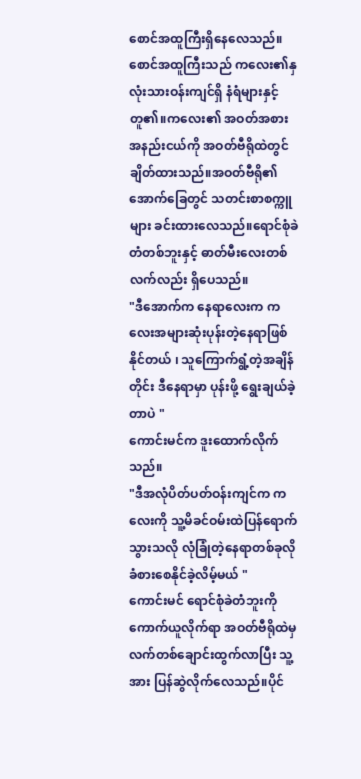စောင်အထူကြီးရှိနေလေသည်။စောင်အထူကြီးသည် ကလေး၏နှလုံးသားဝန်းကျင်ရှိ နံရံများနှင့်တူ၏။ကလေး၏ အဝတ်အစားအနည်းငယ်ကို အဝတ်ဗီရိုထဲတွင် ချိတ်ထားသည်။အဝတ်ဗီရို၏အောက်ခြေတွင် သတင်းစာစက္ကူများ ခင်းထားလေသည်။ရောင်စုံခဲတံတစ်ဘူးနှင့် ဓာတ်မီးလေးတစ်လက်လည်း ရှိပေသည်။
"ဒီအောက်က နေရာလေးက ကလေးအများဆုံးပုန်းတဲ့နေရာဖြစ်နိုင်တယ် ၊ သူကြောက်ရွံ့တဲ့အချိန်တိုင်း ဒီနေရာမှာ ပုန်းဖို့ ရွေးချယ်ခဲ့တာပဲ "
ကောင်းမင်က ဒူးထောက်လိုက်သည်။
"ဒီအလုံပိတ်ပတ်ဝန်းကျင်က ကလေးကို သူ့မိခင်ဝမ်းထဲပြန်ရောက်သွားသလို လုံခြုံတဲ့နေရာတစ်ခုလို ခံစားစေနိုင်ခဲ့လိမ့်မယ် "
ကောင်းမင် ရောင်စုံခဲတံဘူးကို ကောက်ယူလိုက်ရာ အဝတ်ဗီရိုထဲမှ လက်တစ်ချောင်းထွက်လာပြီး သူ့အား ပြန်ဆွဲလိုက်လေသည်။ပိုင်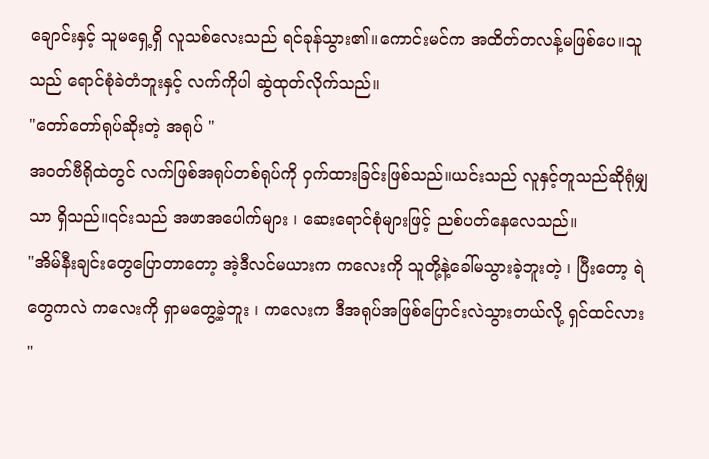ချောင်းနှင့် သူမရှေ့ရှိ လူသစ်လေးသည် ရင်ခုန်သွား၏။ကောင်းမင်က အထိတ်တလန့်မဖြစ်ပေ။သူသည် ရောင်စုံခဲတံဘူးနှင့် လက်ကိုပါ ဆွဲထုတ်လိုက်သည်။
"တော်တော်ရုပ်ဆိုးတဲ့ အရုပ် "
အဝတ်ဗီရိုထဲတွင် လက်ဖြစ်အရုပ်တစ်ရုပ်ကို ဝှက်ထားခြင်းဖြစ်သည်။ယင်းသည် လူနှင့်တူသည်ဆိုရုံမျှသာ ရှိသည်။၎င်းသည် အဖာအပေါက်များ ၊ ဆေးရောင်စုံများဖြင့် ညစ်ပတ်နေလေသည်။
"အိမ်နီးချင်းတွေပြောတာတော့ အဲ့ဒီလင်မယားက ကလေးကို သူတို့နဲ့ခေါ်မသွားခဲ့ဘူးတဲ့ ၊ ပြီးတော့ ရဲတွေကလဲ ကလေးကို ရှာမတွေ့ခဲ့ဘူး ၊ ကလေးက ဒီအရုပ်အဖြစ်ပြောင်းလဲသွားတယ်လို့ ရှင်ထင်လား "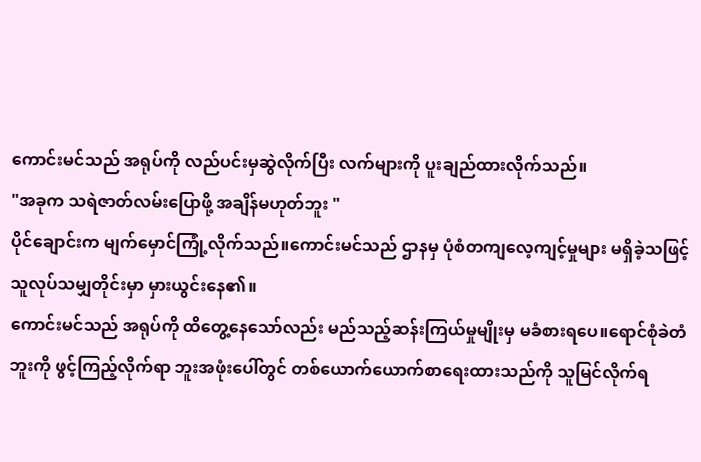ကောင်းမင်သည် အရုပ်ကို လည်ပင်းမှဆွဲလိုက်ပြီး လက်များကို ပူးချည်ထားလိုက်သည်။
"အခုက သရဲဇာတ်လမ်းပြောဖို့ အချိန်မဟုတ်ဘူး "
ပိုင်ချောင်းက မျက်မှောင်ကြုံ့လိုက်သည်။ကောင်းမင်သည် ဌာနမှ ပုံစံတကျလေ့ကျင့်မှုများ မရှိခဲ့သဖြင့် သူလုပ်သမျှတိုင်းမှာ မှားယွင်းနေ၏။
ကောင်းမင်သည် အရုပ်ကို ထိတွေ့နေသော်လည်း မည်သည့်ဆန်းကြယ်မှုမျိုးမှ မခံစားရပေ။ရောင်စုံခဲတံဘူးကို ဖွင့်ကြည့်လိုက်ရာ ဘူးအဖုံးပေါ်တွင် တစ်ယောက်ယောက်စာရေးထားသည်ကို သူမြင်လိုက်ရ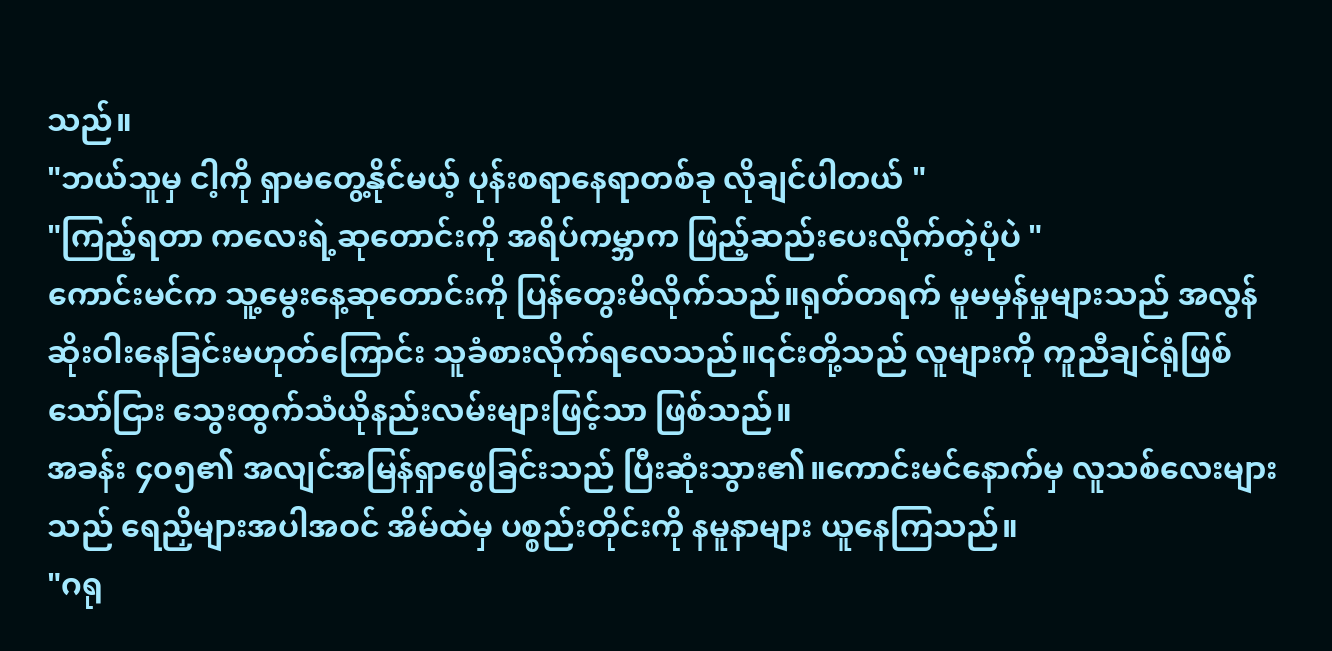သည်။
"ဘယ်သူမှ ငါ့ကို ရှာမတွေ့နိုင်မယ့် ပုန်းစရာနေရာတစ်ခု လိုချင်ပါတယ် "
"ကြည့်ရတာ ကလေးရဲ့ဆုတောင်းကို အရိပ်ကမ္ဘာက ဖြည့်ဆည်းပေးလိုက်တဲ့ပုံပဲ "
ကောင်းမင်က သူ့မွေးနေ့ဆုတောင်းကို ပြန်တွေးမိလိုက်သည်။ရုတ်တရက် မူမမှန်မှုများသည် အလွန်ဆိုးဝါးနေခြင်းမဟုတ်ကြောင်း သူခံစားလိုက်ရလေသည်။၎င်းတို့သည် လူများကို ကူညီချင်ရုံဖြစ်သော်ငြား သွေးထွက်သံယိုနည်းလမ်းများဖြင့်သာ ဖြစ်သည်။
အခန်း ၄၀၅၏ အလျင်အမြန်ရှာဖွေခြင်းသည် ပြီးဆုံးသွား၏။ကောင်းမင်နောက်မှ လူသစ်လေးများသည် ရေညှိများအပါအဝင် အိမ်ထဲမှ ပစ္စည်းတိုင်းကို နမူနာများ ယူနေကြသည်။
"ဂရု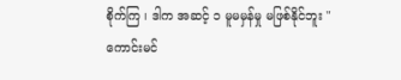စိုက်ကြ ၊ ဒါက အဆင့် ၁ မူမမှန်မှု မဖြစ်နိုင်ဘူး "
ကောင်းမင်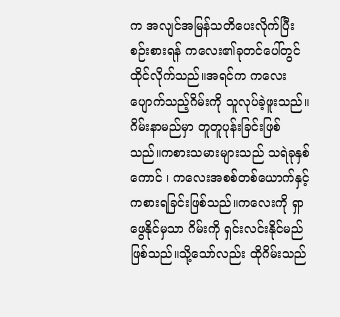က အလျင်အမြန်သတိပေးလိုက်ပြီး စဉ်းစားရန် ကလေး၏ခုတင်ပေါ်တွင် ထိုင်လိုက်သည်။အရင်က ကလေးပျောက်သည့်ဂိမ်းကို သူလုပ်ခဲ့ဖူးသည်။ဂိမ်းနာမည်မှာ တူတူပုန်းခြင်းဖြစ်သည်။ကစားသမားများသည် သရဲခုနှစ်ကောင် ၊ ကလေးအစစ်တစ်ယောက်နှင့် ကစားရခြင်းဖြစ်သည်။ကလေးကို ရှာဖွေနိုင်မှသာ ဂိမ်းကို ရှင်းလင်းနိုင်မည်ဖြစ်သည်။သို့သော်လည်း ထိုဂိမ်းသည်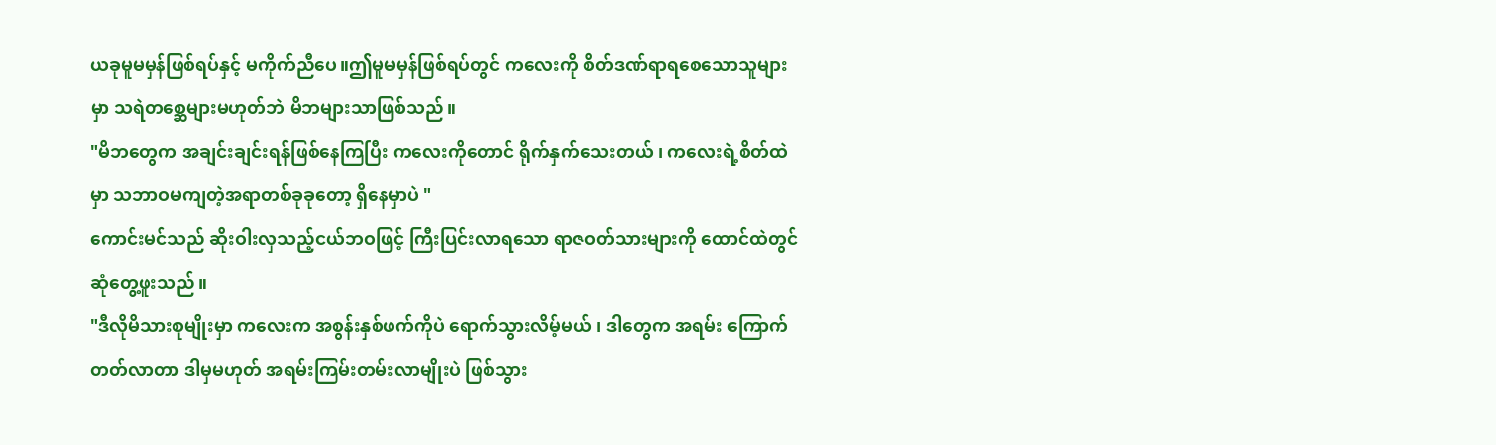ယခုမူမမှန်ဖြစ်ရပ်နှင့် မကိုက်ညီပေ။ဤမူမမှန်ဖြစ်ရပ်တွင် ကလေးကို စိတ်ဒဏ်ရာရစေသောသူများမှာ သရဲတစ္ဆေများမဟုတ်ဘဲ မိဘများသာဖြစ်သည်။
"မိဘတွေက အချင်းချင်းရန်ဖြစ်နေကြပြီး ကလေးကိုတောင် ရိုက်နှက်သေးတယ် ၊ ကလေးရဲ့စိတ်ထဲမှာ သဘာဝမကျတဲ့အရာတစ်ခုခုတော့ ရှိနေမှာပဲ "
ကောင်းမင်သည် ဆိုးဝါးလှသည့်ငယ်ဘဝဖြင့် ကြီးပြင်းလာရသော ရာဇဝတ်သားများကို ထောင်ထဲတွင် ဆုံတွေ့ဖူးသည်။
"ဒီလိုမိသားစုမျိုးမှာ ကလေးက အစွန်းနှစ်ဖက်ကိုပဲ ရောက်သွားလိမ့်မယ် ၊ ဒါတွေက အရမ်း ကြောက်တတ်လာတာ ဒါမှမဟုတ် အရမ်းကြမ်းတမ်းလာမျိုးပဲ ဖြစ်သွား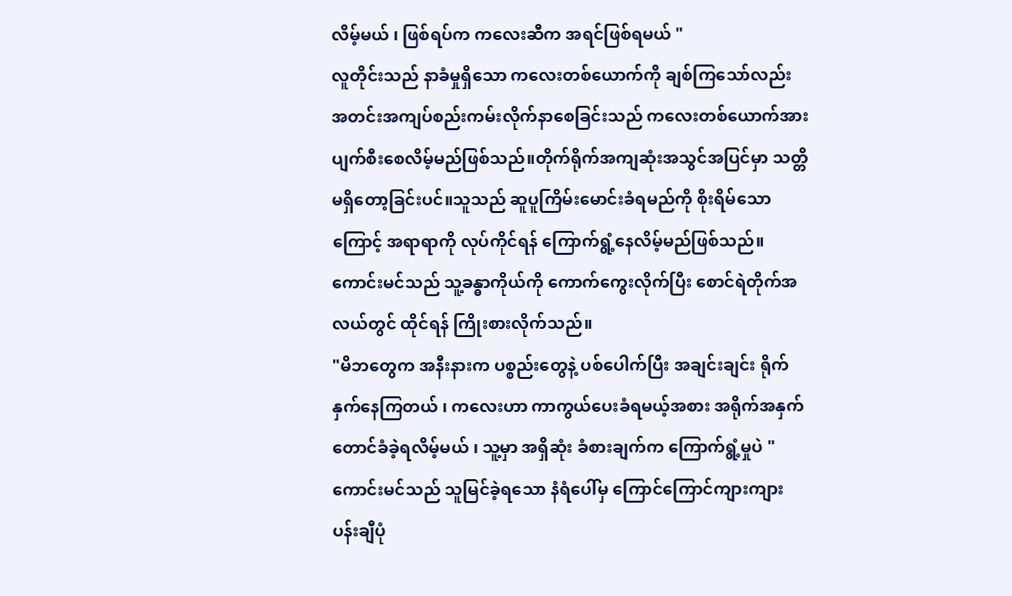လိမ့်မယ် ၊ ဖြစ်ရပ်က ကလေးဆီက အရင်ဖြစ်ရမယ် "
လူတိုင်းသည် နာခံမှုရှိသော ကလေးတစ်ယောက်ကို ချစ်ကြသော်လည်း အတင်းအကျပ်စည်းကမ်းလိုက်နာစေခြင်းသည် ကလေးတစ်ယောက်အား ပျက်စီးစေလိမ့်မည်ဖြစ်သည်။တိုက်ရိုက်အကျဆုံးအသွင်အပြင်မှာ သတ္တိမရှိတော့ခြင်းပင်။သူသည် ဆူပူကြိမ်းမောင်းခံရမည်ကို စိုးရိမ်သောကြောင့် အရာရာကို လုပ်ကိုင်ရန် ကြောက်ရွံ့နေလိမ့်မည်ဖြစ်သည်။ ကောင်းမင်သည် သူ့ခန္ဓာကိုယ်ကို ကောက်ကွေးလိုက်ပြီး စောင်ရဲတိုက်အလယ်တွင် ထိုင်ရန် ကြိုးစားလိုက်သည်။
"မိဘတွေက အနီးနားက ပစ္စည်းတွေနဲ့ ပစ်ပေါက်ပြီး အချင်းချင်း ရိုက်နှက်နေကြတယ် ၊ ကလေးဟာ ကာကွယ်ပေးခံရမယ့်အစား အရိုက်အနှက်တောင်ခံခဲ့ရလိမ့်မယ် ၊ သူ့မှာ အရှိဆုံး ခံစားချက်က ကြောက်ရွံ့မှုပဲ "
ကောင်းမင်သည် သူမြင်ခဲ့ရသော နံရံပေါ်မှ ကြောင်ကြောင်ကျားကျား ပန်းချီပုံ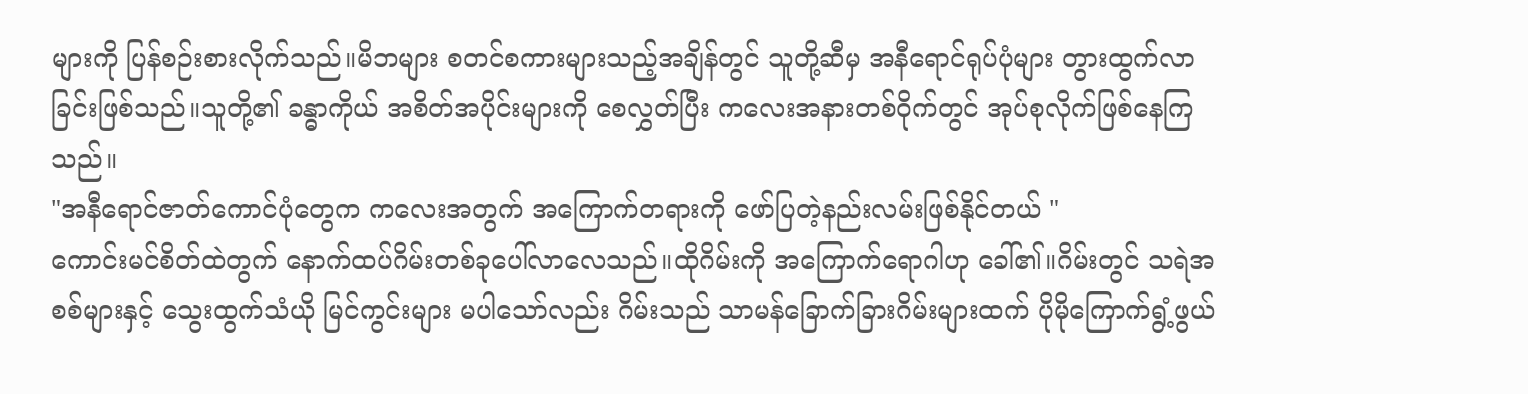များကို ပြန်စဉ်းစားလိုက်သည်။မိဘများ စတင်စကားများသည့်အချိန်တွင် သူတို့ဆီမှ အနီရောင်ရုပ်ပုံများ တွားထွက်လာခြင်းဖြစ်သည်။သူတို့၏ ခန္ဓာကိုယ် အစိတ်အပိုင်းများကို စေလွှတ်ပြီး ကလေးအနားတစ်ဝိုက်တွင် အုပ်စုလိုက်ဖြစ်နေကြသည်။
"အနီရောင်ဇာတ်ကောင်ပုံတွေက ကလေးအတွက် အကြောက်တရားကို ဖော်ပြတဲ့နည်းလမ်းဖြစ်နိုင်တယ် "
ကောင်းမင်စိတ်ထဲတွက် နောက်ထပ်ဂိမ်းတစ်ခုပေါ်လာလေသည်။ထိုဂိမ်းကို အကြောက်ရောဂါဟု ခေါ်၏။ဂိမ်းတွင် သရဲအစစ်များနှင့် သွေးထွက်သံယို မြင်ကွင်းများ မပါသော်လည်း ဂိမ်းသည် သာမန်ခြောက်ခြားဂိမ်းများထက် ပိုမိုကြောက်ရွံ့ဖွယ်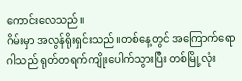ကောင်းလေသည်။
ဂိမ်းမှာ အလွန်ရိုးရှင်းသည်။တစ်နေ့တွင် အကြောက်ရောဂါသည် ရုတ်တရက်ကျိုးပေါက်သွားပြီး တစ်မြို့လုံး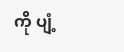ကို ပျံ့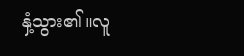နှံ့သွား၏။လူ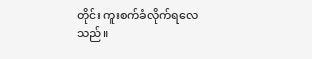တိုင်း ကူးစက်ခံလိုက်ရလေသည်။